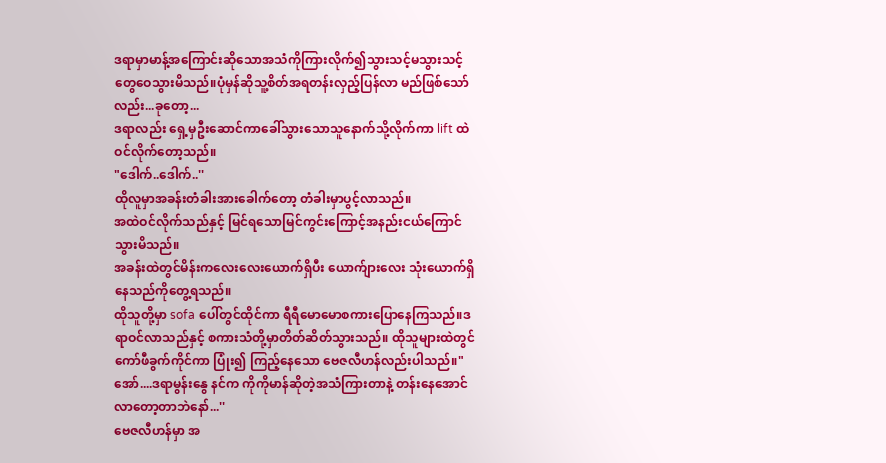ဒရာမှာမာန့်အကြောင်းဆိုသောအသံကိုကြားလိုက်၍သွားသင့်မသွားသင့်တွေဝေသွားမိသည်။ပုံမှန်ဆိုသူ့စိတ်အရတန်းလှည့်ပြန်လာ မည်ဖြစ်သော်လည်း...ခုတော့...
ဒရာလည်း ရှေ့မှဦးဆောင်ကာခေါ်သွားသောသူနောက်သို့လိုက်ကာ lift ထဲဝင်လိုက်တော့သည်။
"ဒေါက်..ဒေါက်..''
ထိုလူမှာအခန်းတံခါးအားခေါက်တော့ တံခါးမှာပွင့်လာသည်။
အထဲဝင်လိုက်သည်နှင့် မြင်ရသောမြင်ကွင်းကြောင့်အနည်းငယ်ကြောင်သွားမိသည်။
အခန်းထဲတွင်မိန်းကလေးလေးယောက်ရှိပီး ယောက်ျားလေး သုံးယောက်ရှိနေသည်ကိုတွေ့ရသည်။
ထိုသူတို့မှာ sofa ပေါ်တွင်ထိုင်ကာ ရီရီမောမောစကားပြောနေကြသည်။ဒရာဝင်လာသည်နှင့် စကားသံတို့မှာတိတ်ဆိတ်သွားသည်။ ထိုသူများထဲတွင် ကော်ဖီခွက်ကိုင်ကာ ပြုံး၍ ကြည့်နေသော ဗေဇလီဟန်လည်းပါသည်။"အော်....ဒရာမွန်းနွေ နင်က ကိုကိုမာန်ဆိုတဲ့အသံကြားတာနဲ့ တန်းနေအောင်လာတော့တာဘဲနော်...''
ဗေဇလီဟန်မှာ အ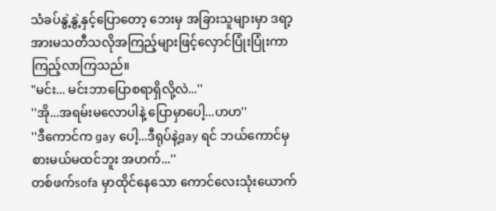သံခပ်နွဲ့နွဲ့နှင့်ပြောတော့ ဘေးမှ အခြားသူများမှာ ဒရာ့အားမသတီသလိုအကြည့်များဖြင့်လှောင်ပြုံးပြုံးကာ ကြည့်လာကြသည်။
"မင်း... မင်းဘာပြောစရာရှိလို့လဲ...''
''အို...အရမ်းမလောပါနဲ့ ပြောမှာပေါ့...ဟဟ''
''ဒီကောင်က gay ပေါ့...ဒီရုပ်နဲ့gay ရင် ဘယ်ကောင်မှစားမယ်မထင်ဘူး အဟက်...''
တစ်ဖက်sofa မှာထိုင်နေသော ကောင်လေးသုံးယောက်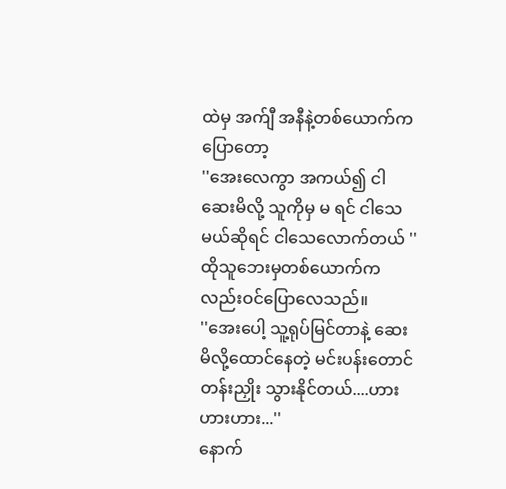ထဲမှ အက်ျီ အနီနဲ့တစ်ယောက်ကပြောတော့
''အေးလေကွာ အကယ်၍ ငါဆေးမိလို့ သူကိုမှ မ ရင် ငါသေမယ်ဆိုရင် ငါသေလောက်တယ် ''
ထိုသူဘေးမှတစ်ယောက်ကလည်းဝင်ပြောလေသည်။
''အေးပေါ့ သူ့ရုပ်မြင်တာနဲ့ ဆေးမိလို့ထောင်နေတဲ့ မင်းပန်းတောင် တန်းညှိုး သွားနိုင်တယ်....ဟားဟားဟား...''
နောက်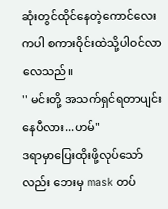ဆုံးတွင်ထိုင်နေတဲ့ကောင်လေးကပါ စကားဝိုင်းထဲသို့ပါဝင်လာလေသည်။
'' မင်းတို့ အသက်ရှင်ရတာပျင်းနေပီလား...ဟမ်"
ဒရာမှာပြေးထိုးဖို့လုပ်သော်လည်း ဘေးမှ mask တပ်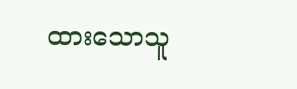ထားသောသူ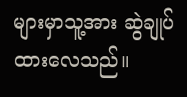များမှာသူ့အား ဆွဲချုပ်ထားလေသည်။